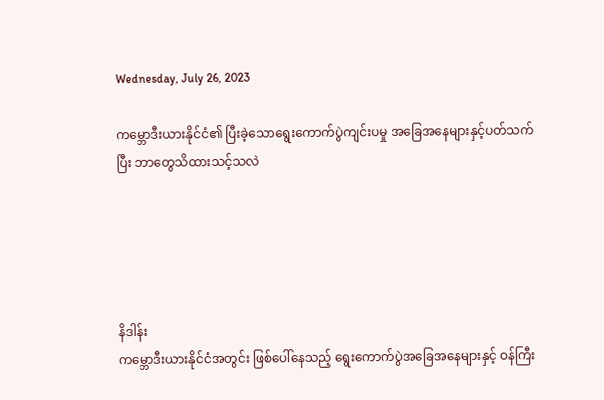Wednesday, July 26, 2023

ကမ္ဘောဒီးယားနိုင်ငံ၏ ပြီးခဲ့သောရွေးကောက်ပွဲကျင်းပမှု အခြေအနေများနှင့်ပတ်သက်ပြီး ဘာတွေသိထားသင့်သလဲ





နိဒါန်း
ကမ္ဘောဒီးယားနိုင်ငံအတွင်း ဖြစ်ပေါ်နေသည့် ရွေးကောက်ပွဲအခြေအနေများနှင့် ဝန်ကြီး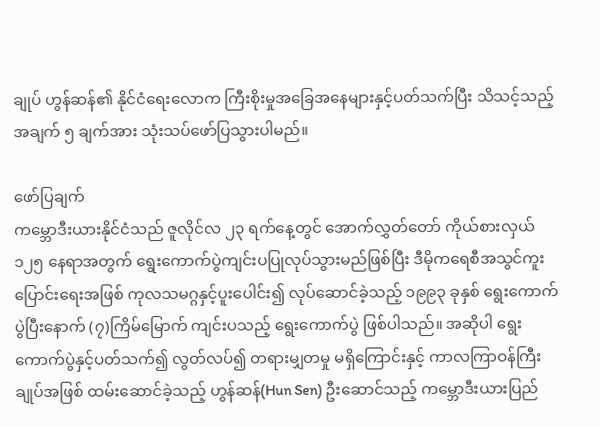ချုပ် ဟွန်ဆန်၏ နိုင်ငံရေးလောက ကြီးစိုးမှုအခြေအနေများနှင့်ပတ်သက်ပြီး သိသင့်သည့် အချက် ၅ ချက်အား သုံးသပ်ဖော်ပြသွားပါမည်။

ဖော်ပြချက်
ကမ္ဘောဒီးယားနိုင်ငံသည် ဇူလိုင်လ ၂၃ ရက်နေ့တွင် အောက်လွှတ်တော် ကိုယ်စားလှယ် ၁၂၅ နေရာအတွက် ရွေးကောက်ပွဲကျင်းပပြုလုပ်သွားမည်ဖြစ်ပြီး ဒီမိုကရေစီအသွင်ကူးပြောင်းရေးအဖြစ် ကုလသမဂ္ဂနှင့်ပူးပေါင်း၍ လုပ်ဆောင်ခဲ့သည့် ၁၉၉၃ ခုနှစ် ရွေးကောက်ပွဲပြီးနောက် (၇)ကြိမ်မြောက် ကျင်းပသည့် ရွေးကောက်ပွဲ ဖြစ်ပါသည်။ အဆိုပါ ရွေးကောက်ပွဲနှင့်ပတ်သက်၍ လွတ်လပ်၍ တရားမျှတမှု မရှိကြောင်းနှင့် ကာလကြာဝန်ကြီးချုပ်အဖြစ် ထမ်းဆောင်ခဲ့သည့် ဟွန်ဆန်(Hun Sen) ဦးဆောင်သည့် ကမ္ဘောဒီးယားပြည်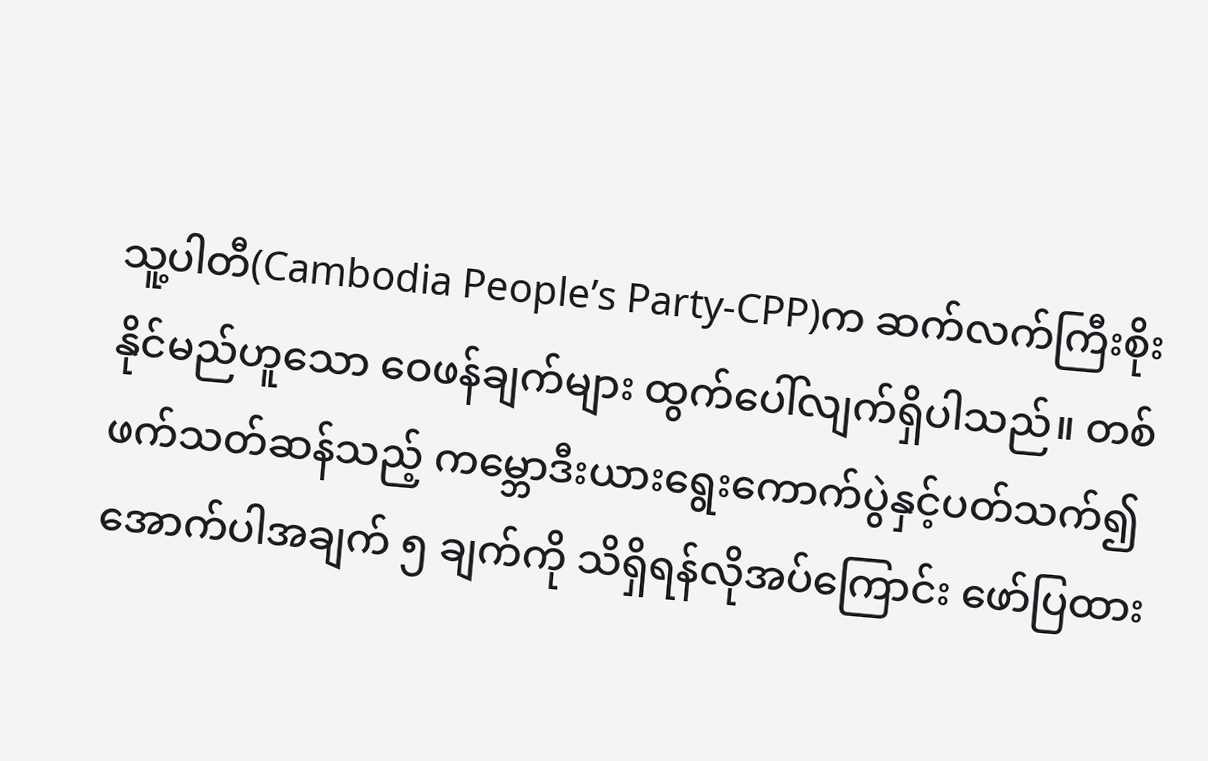သူ့ပါတီ(Cambodia People’s Party-CPP)က ဆက်လက်ကြီးစိုးနိုင်မည်ဟူသော ဝေဖန်ချက်များ ထွက်ပေါ်လျက်ရှိပါသည်။ တစ်ဖက်သတ်ဆန်သည့် ကမ္ဘောဒီးယားရွေးကောက်ပွဲနှင့်ပတ်သက်၍ အောက်ပါအချက် ၅ ချက်ကို သိရှိရန်လိုအပ်ကြောင်း ဖော်ပြထား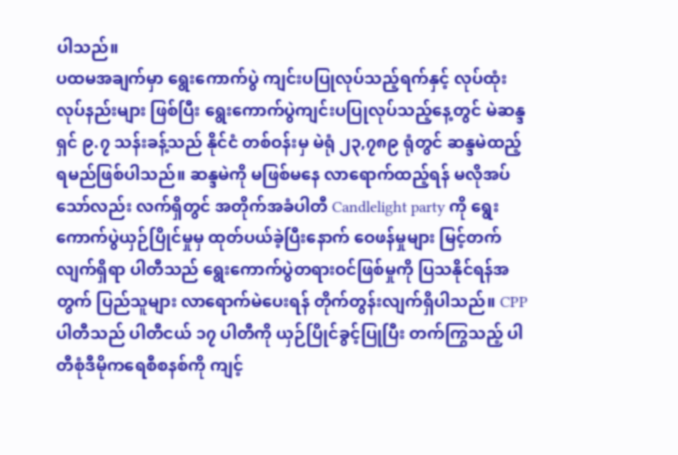ပါသည်။
ပထမအချက်မှာ ရွေးကောက်ပွဲ ကျင်းပပြုလုပ်သည့်ရက်နှင့် လုပ်ထုံးလုပ်နည်းများ ဖြစ်ပြီး ရွေးကောက်ပွဲကျင်းပပြုလုပ်သည့်နေ့တွင် မဲဆန္ဒရှင် ၉.၇ သန်းခန့်သည် နိုင်ငံ တစ်ဝန်းမှ မဲရုံ ၂၃,၇၈၉ ရုံတွင် ဆန္ဒမဲထည့်ရမည်ဖြစ်ပါသည်။ ဆန္ဒမဲကို မဖြစ်မနေ လာရောက်ထည့်ရန် မလိုအပ်သော်လည်း လက်ရှိတွင် အတိုက်အခံပါတီ Candlelight party ကို ရွေးကောက်ပွဲယှဉ်ပြိုင်မှုမှ ထုတ်ပယ်ခဲ့ပြီးနောက် ဝေဖန်မှုများ မြင့်တက်လျက်ရှိရာ ပါတီသည် ရွေးကောက်ပွဲတရားဝင်ဖြစ်မှုကို ပြသနိုင်ရန်အတွက် ပြည်သူများ လာရောက်မဲပေးရန် တိုက်တွန်းလျက်ရှိပါသည်။ CPP ပါတီသည် ပါတီငယ် ၁၇ ပါတီကို ယှဉ်ပြိုင်ခွင့်ပြုပြီး တက်ကြွသည့် ပါတီစုံဒီမိုကရေစီစနစ်ကို ကျင့်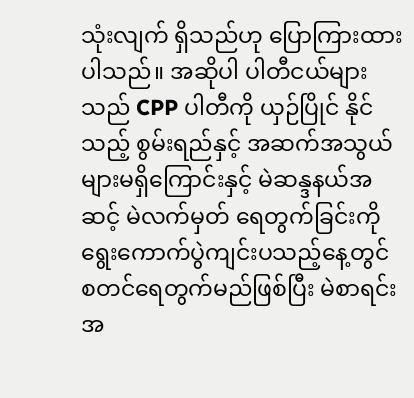သုံးလျက် ရှိသည်ဟု ပြောကြားထားပါသည်။ အဆိုပါ ပါတီငယ်များသည် CPP ပါတီကို ယှဉ်ပြိုင် နိုင်သည့် စွမ်းရည်နှင့် အဆက်အသွယ်များမရှိကြောင်းနှင့် မဲဆန္ဒနယ်အဆင့် မဲလက်မှတ် ရေတွက်ခြင်းကို ရွေးကောက်ပွဲကျင်းပသည့်နေ့တွင် စတင်ရေတွက်မည်ဖြစ်ပြီး မဲစာရင်း အ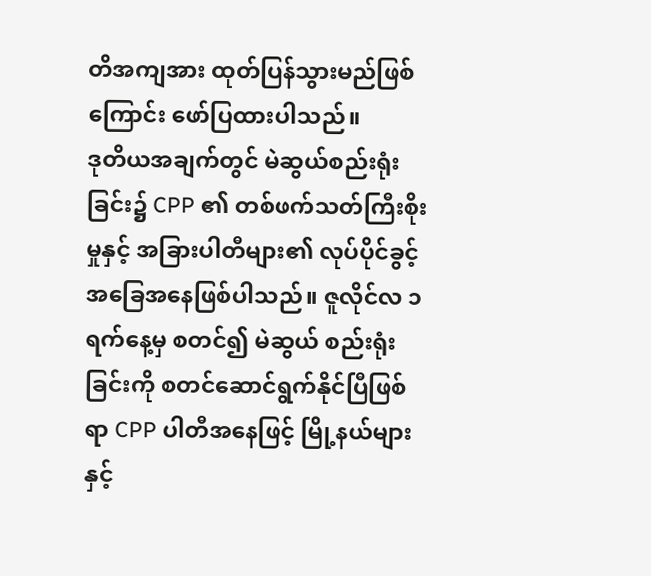တိအကျအား ထုတ်ပြန်သွားမည်ဖြစ်ကြောင်း ဖော်ပြထားပါသည်။
ဒုတိယအချက်တွင် မဲဆွယ်စည်းရုံးခြင်း၌ CPP ၏ တစ်ဖက်သတ်ကြီးစိုးမှုနှင့် အခြားပါတီများ၏ လုပ်ပိုင်ခွင့်အခြေအနေဖြစ်ပါသည်။ ဇူလိုင်လ ၁ ရက်နေ့မှ စတင်၍ မဲဆွယ် စည်းရုံးခြင်းကို စတင်ဆောင်ရွက်နိုင်ပြီဖြစ်ရာ CPP ပါတီအနေဖြင့် မြို့နယ်များနှင့်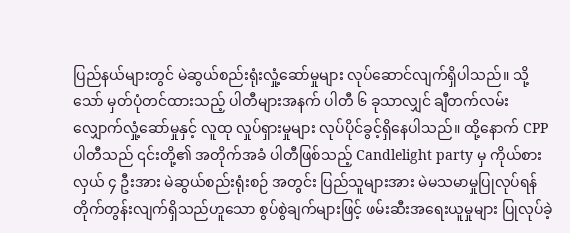ပြည်နယ်များတွင် မဲဆွယ်စည်းရုံးလှုံ့ဆော်မှုများ လုပ်ဆောင်လျက်ရှိပါသည်။ သို့သော် မှတ်ပုံတင်ထားသည့် ပါတီများအနက် ပါတီ ၆ ခုသာလျှင် ချီတက်လမ်းလျှောက်လှုံ့ဆော်မှုနှင့် လူထု လှုပ်ရှားမှုများ လုပ်ပိုင်ခွင့်ရှိနေပါသည်။ ထို့နောက် CPP ပါတီသည် ၎င်းတို့၏ အတိုက်အခံ ပါတီဖြစ်သည့် Candlelight party မှ ကိုယ်စားလှယ် ၄ ဦးအား မဲဆွယ်စည်းရုံးစဉ် အတွင်း ပြည်သူများအား မဲမသမာမှုပြုလုပ်ရန် တိုက်တွန်းလျက်ရှိသည်ဟူသော စွပ်စွဲချက်များဖြင့် ဖမ်းဆီးအရေးယူမှုများ ပြုလုပ်ခဲ့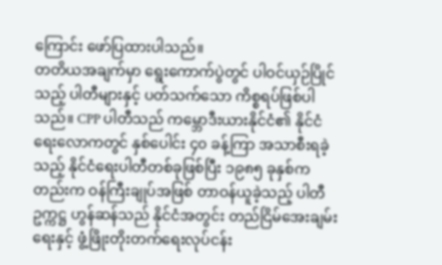ကြောင်း ဖော်ပြထားပါသည်။
တတိယအချက်မှာ ရွေးကောက်ပွဲတွင် ပါဝင်ယှဉ်ပြိုင်သည့် ပါတီများနှင့် ပတ်သက်သော ကိစ္စရပ်ဖြစ်ပါသည်။ CPP ပါတီသည် ကမ္ဘောဒီးယားနိုင်ငံ၏ နိုင်ငံရေးလောကတွင် နှစ်ပေါင်း ၄၀ ခန့်ကြာ အသာစီးရခဲ့သည့် နိုင်ငံရေးပါတီတစ်ခုဖြစ်ပြီး ၁၉၈၅ ခုနှစ်ကတည်းက ဝန်ကြီးချုပ်အဖြစ် တာဝန်ယူခဲ့သည့် ပါတီဥက္ကဋ္ဌ ဟွန်ဆန်သည် နိုင်ငံအတွင်း တည်ငြိမ်အေးချမ်းရေးနှင့် ဖွံ့ဖြိုးတိုးတက်ရေးလုပ်ငန်း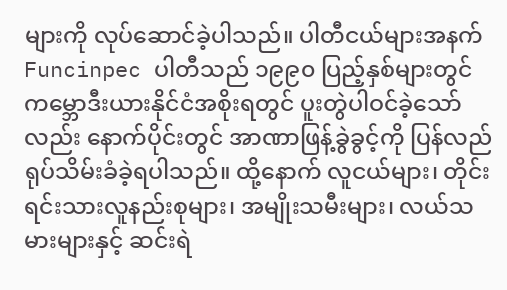များကို လုပ်ဆောင်ခဲ့ပါသည်။ ပါတီငယ်များအနက် Funcinpec ပါတီသည် ၁၉၉၀ ပြည့်နှစ်များတွင် ကမ္ဘောဒီးယားနိုင်ငံအစိုးရတွင် ပူးတွဲပါဝင်ခဲ့သော်လည်း နောက်ပိုင်းတွင် အာဏာဖြန့်ခွဲခွင့်ကို ပြန်လည်ရုပ်သိမ်းခံခဲ့ရပါသည်။ ထို့နောက် လူငယ်များ၊ တိုင်းရင်းသားလူနည်းစုများ၊ အမျိုးသမီးများ၊ လယ်သမားများနှင့် ဆင်းရဲ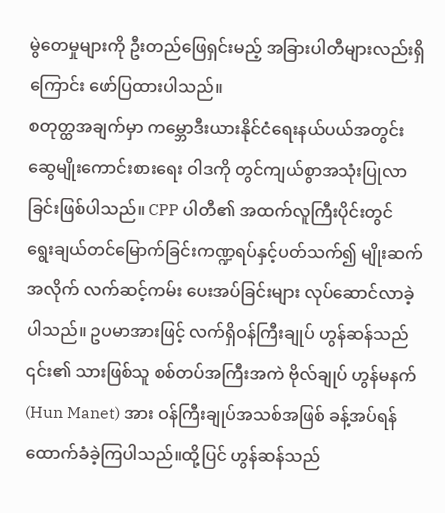မွဲတေမှုများကို ဦးတည်ဖြေရှင်းမည့် အခြားပါတီများလည်းရှိကြောင်း ဖော်ပြထားပါသည်။
စတုတ္ထအချက်မှာ ကမ္ဘောဒီးယားနိုင်ငံရေးနယ်ပယ်အတွင်း ဆွေမျိုးကောင်းစားရေး ဝါဒကို တွင်ကျယ်စွာအသုံးပြုလာခြင်းဖြစ်ပါသည်။ CPP ပါတီ၏ အထက်လူကြီးပိုင်းတွင် ရွေးချယ်တင်မြောက်ခြင်းကဏ္ဍရပ်နှင့်ပတ်သက်၍ မျိုးဆက်အလိုက် လက်ဆင့်ကမ်း ပေးအပ်ခြင်းများ လုပ်ဆောင်လာခဲ့ပါသည်။ ဥပမာအားဖြင့် လက်ရှိဝန်ကြီးချုပ် ဟွန်ဆန်သည် ၎င်း၏ သားဖြစ်သူ စစ်တပ်အကြီးအကဲ ဗိုလ်ချုပ် ဟွန်မနက် (Hun Manet) အား ဝန်ကြီးချုပ်အသစ်အဖြစ် ခန့်အပ်ရန် ထောက်ခံခဲ့ကြပါသည်။ထို့ပြင် ဟွန်ဆန်သည်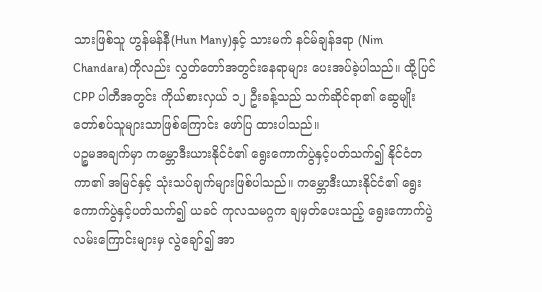သားဖြစ်သူ ဟွန်မန်နီ(Hun Many)နှင့် သားမက် နင်မ်ချန်ဒရာ (Nim Chandara)ကိုလည်း လွှတ်တော်အတွင်းနေရာများ ပေးအပ်ခဲ့ပါသည်။ ထို့ပြင် CPP ပါတီအတွင်း ကိုယ်စားလှယ် ၁၂ ဦးခန့်သည် သက်ဆိုင်ရာ၏ ဆွေမျိုးတော်စပ်သူများသာဖြစ်ကြောင်း ဖော်ပြ ထားပါသည်။
ပဉ္စမအချက်မှာ ကမ္ဘောဒီးယားနိုင်ငံ၏ ရွေးကောက်ပွဲနှင့်ပတ်သက်၍ နိုင်ငံတကာ၏ အမြင်နှင့် သုံးသပ်ချက်များဖြစ်ပါသည်။ ကမ္ဘောဒီးယားနိုင်ငံ၏ ရွေးကောက်ပွဲနှင့်ပတ်သက်၍ ယခင် ကုလသမဂ္ဂက ချမှတ်ပေးသည့် ရွေးကောက်ပွဲ လမ်းကြောင်းများမှ လွဲချော်၍ အာ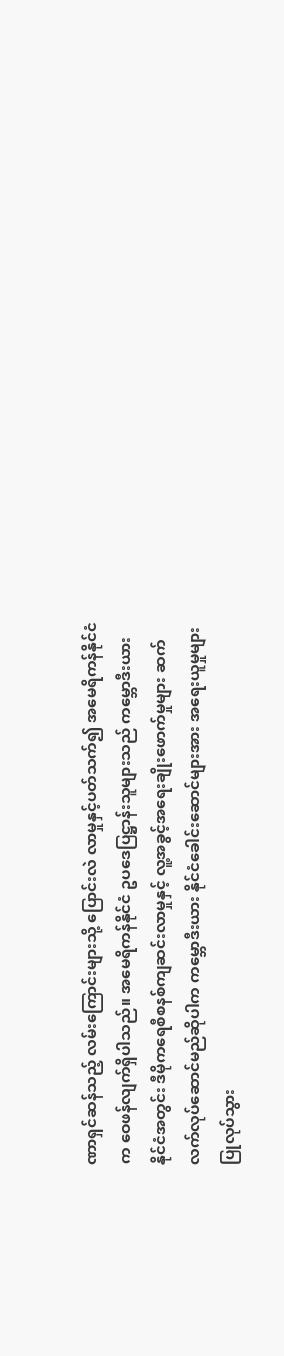ဏာရှင်ဆန်သည့် လမ်းကြောင်းများသို့ ပြောင်းလဲ လာမှုနှင့်ပတ်သက်၍ အမေရိကန်နိုင်ငံက ဝေဖန်လျက်ရှိပါသည်။ အမေရိကန်နိုင်ငံ ဥပဒေပြဋ္ဌာန်းသူများသည် ကမ္ဘောဒီးယားနိုင်ငံအတွင်း ဒီမိုကရေစီစနစ်ကျဆင်းလာမှုနှင့် လူ့အခွင့်အရေးချိုးဖောက်မှုများ ဆက်လက်လုပ်ဆောင်မည်ဆိုပါက ကမ္ဘောဒီးယား နိုင်ငံခေါင်းဆောင်များအား အရေးယူမှုများ ပြုလုပ်သွား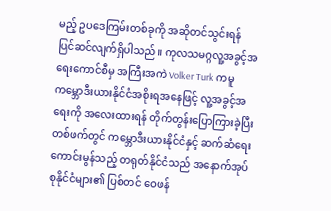မည့် ဥပဒေကြမ်းတစ်ခုကို အဆိုတင်သွင်းရန် ပြင်ဆင်လျက်ရှိပါသည်။ ကုလသမဂ္ဂလူ့အခွင့်အရေးကောင်စီမှ အကြီးအကဲ Volker Turk ကမူ ကမ္ဘောဒီးယားနိုင်ငံအစိုးရအနေဖြင့် လူ့အခွင့်အရေးကို အလေးထားရန် တိုက်တွန်းပြောကြားခဲ့ပြီး တစ်ဖက်တွင် ကမ္ဘောဒီးယားနိုင်ငံနှင့် ဆက်ဆံရေးကောင်းမွန်သည့် တရုတ်နိုင်ငံသည် အနောက်အုပ်စုနိုင်ငံများ၏ ပြစ်တင် ဝေဖန်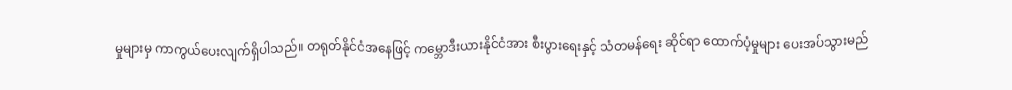မှုများမှ ကာကွယ်ပေးလျက်ရှိပါသည်။ တရုတ်နိုင်ငံအနေဖြင့် ကမ္ဘောဒီးယားနိုင်ငံအား စီးပွားရေးနှင့် သံတမန်ရေး ဆိုင်ရာ ထောက်ပံ့မှုများ ပေးအပ်သွားမည်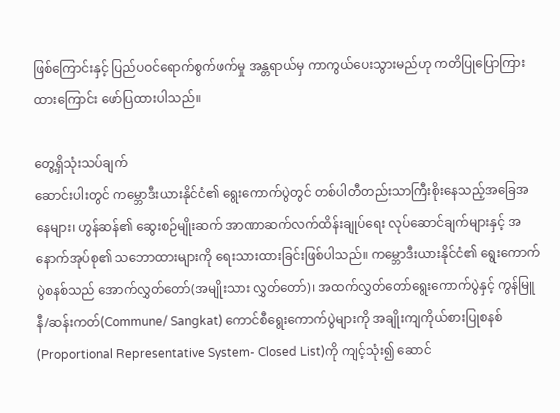ဖြစ်ကြောင်းနှင့် ပြည်ပဝင်ရောက်စွက်ဖက်မှု အန္တရာယ်မှ ကာကွယ်ပေးသွားမည်ဟု ကတိပြုပြောကြားထားကြောင်း ဖော်ပြထားပါသည်။

တွေ့ရှိသုံးသပ်ချက်
ဆောင်းပါးတွင် ကမ္ဘောဒီးယားနိုင်ငံ၏ ရွေးကောက်ပွဲတွင် တစ်ပါတီတည်းသာကြီးစိုးနေသည့်အခြေအနေများ၊ ဟွန်ဆန်၏ ဆွေးစဉ်မျိုးဆက် အာဏာဆက်လက်ထိန်းချုပ်ရေး လုပ်ဆောင်ချက်များနှင့် အနောက်အုပ်စု၏ သဘောထားများကို ရေးသားထားခြင်းဖြစ်ပါသည်။ ကမ္ဘောဒီးယားနိုင်ငံ၏ ရွေးကောက်ပွဲစနစ်သည် အောက်လွှတ်တော်(အမျိုးသား လွှတ်တော်)၊ အထက်လွှတ်တော်ရွေးကောက်ပွဲနှင့် ကွန်မြူနီ/ဆန်းကတ်(Commune/ Sangkat) ကောင်စီရွေးကောက်ပွဲများကို အချိုးကျကိုယ်စားပြုစနစ်(Proportional Representative System- Closed List)ကို ကျင့်သုံး၍ ဆောင်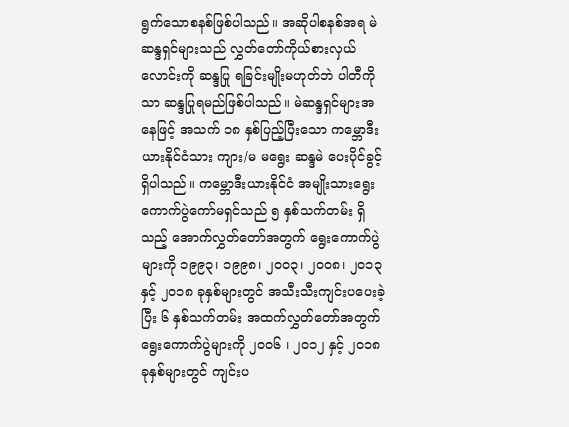ရွက်သောစနစ်ဖြစ်ပါသည်။ အဆိုပါစနစ်အရ မဲဆန္ဒရှင်များသည် လွှတ်တော်ကိုယ်စားလှယ်လောင်းကို ဆန္ဒပြု ရခြင်းမျိုးမဟုတ်ဘဲ ပါတီကိုသာ ဆန္ဒပြုရမည်ဖြစ်ပါသည်။ မဲဆန္ဒရှင်များအနေဖြင့် အသက် ၁၈ နှစ်ပြည့်ပြီးသော ကမ္ဘောဒီးယားနိုင်ငံသား ကျား/မ မရွေး ဆန္ဒမဲ ပေးပိုင်ခွင့် ရှိပါသည်။ ကမ္ဘောဒီးယားနိုင်ငံ အမျိုးသားရွေးကောက်ပွဲကော်မရှင်သည် ၅ နှစ်သက်တမ်း ရှိသည့် အောက်လွှတ်တော်အတွက် ရွေးကောက်ပွဲများကို ၁၉၉၃၊ ၁၉၉၈၊ ၂၀၀၃၊ ၂၀၀၈၊ ၂၀၁၃ နှင့် ၂၀၁၈ ခုနှစ်များတွင် အသီးသီးကျင်းပပေးခဲ့ပြီး ၆ နှစ်သက်တမ်း အထက်လွှတ်တော်အတွက် ရွေးကောက်ပွဲများကို ၂၀၀၆ ၊ ၂၀၁၂ နှင့် ၂၀၁၈ ခုနှစ်များတွင် ကျင်းပ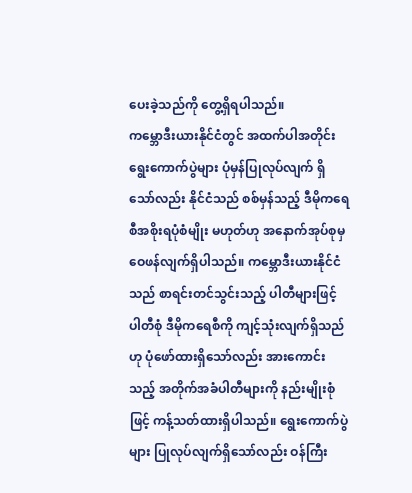ပေးခဲ့သည်ကို တွေ့ရှိရပါသည်။
ကမ္ဘောဒီးယားနိုင်ငံတွင် အထက်ပါအတိုင်း ရွေးကောက်ပွဲများ ပုံမှန်ပြုလုပ်လျက် ရှိသော်လည်း နိုင်ငံသည် စစ်မှန်သည့် ဒီမိုကရေစီအစိုးရပုံစံမျိုး မဟုတ်ဟု အနောက်အုပ်စုမှဝေဖန်လျက်ရှိပါသည်။ ကမ္ဘောဒီးယားနိုင်ငံသည် စာရင်းတင်သွင်းသည့် ပါတီများဖြင့် ပါတီစုံ ဒီမိုကရေစီကို ကျင့်သုံးလျက်ရှိသည်ဟု ပုံဖော်ထားရှိသော်လည်း အားကောင်းသည့် အတိုက်အခံပါတီများကို နည်းမျိုးစုံဖြင့် ကန့်သတ်ထားရှိပါသည်။ ရွေးကောက်ပွဲများ ပြုလုပ်လျက်ရှိသော်လည်း ဝန်ကြီး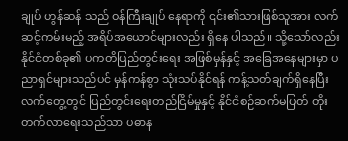ချုပ် ဟွန်ဆန် သည် ဝန်ကြီးချုပ် နေရာကို ၎င်း၏သားဖြစ်သူအား လက်ဆင့်ကမ်းမည့် အရိပ်အယောင်များလည်း ရှိနေ ပါသည်။ သို့သော်လည်း နိုင်ငံတစ်ခု၏ ပကတိပြည်တွင်းရေး အဖြစ်မှန်နှင့် အခြေအနေများမှာ ပညာရှင်များသည်ပင် မှန်ကန်စွာ သုံးသပ်နိုင်ရန် ကန့်သတ်ချက်ရှိနေပြီး လက်တွေ့တွင် ပြည်တွင်းရေးတည်ငြိမ်မှုနှင့် နိုင်ငံစဉ်ဆက်မပြတ် တိုးတက်လာရေးသည်သာ ပဓာန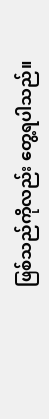ဖြစ်သည်ကိုလည်း တွေ့ရပါသည်။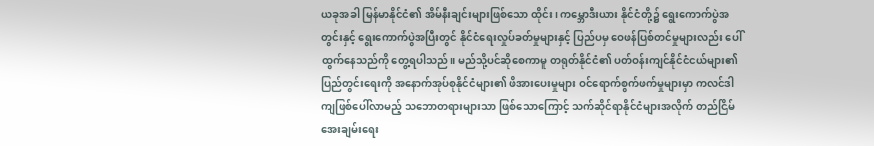ယခုအခါ မြန်မာနိုင်ငံ၏ အိမ်နီးချင်းများဖြစ်သော ထိုင်း၊ ကမ္ဘောဒီးယား နိုင်ငံတို့၌ ရွေးကောက်ပွဲအတွင်းနှင့် ရွေးကောက်ပွဲအပြီးတွင် နိုင်ငံရေးလှုပ်ခတ်မှုများနှင့် ပြည်ပမှ ဝေဖန်ပြစ်တင်မှုများလည်း ပေါ်ထွက်နေသည်ကို တွေ့ရပါသည်။ မည်သို့ပင်ဆိုစေကာမူ တရုတ်နိုင်ငံ၏ ပတ်ဝန်းကျင်နိုင်ငံငယ်များ၏ ပြည်တွင်းရေးကို အနောက်အုပ်စုနိုင်ငံများ၏ ဖိအားပေးမှုများ ဝင်ရောက်စွက်ဖက်မှုများမှာ ကလင်ဒါကျဖြစ်ပေါ်လာမည့် သဘောတရားများသာ ဖြစ်သောကြောင့် သက်ဆိုင်ရာနိုင်ငံများအလိုက် တည်ငြိမ်အေးချမ်းရေး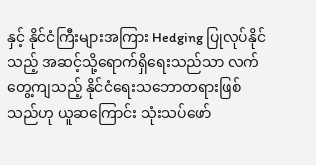နှင့် နိုင်ငံကြီးများအကြား Hedging ပြုလုပ်နိုင်သည့် အဆင့်သို့ရောက်ရှိရေးသည်သာ လက်တွေ့ကျသည့် နိုင်ငံရေးသဘောတရားဖြစ်သည်ဟု ယူဆကြောင်း သုံးသပ်ဖော်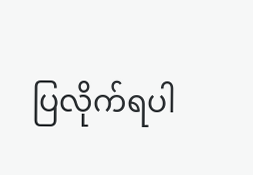ပြလိုက်ရပါ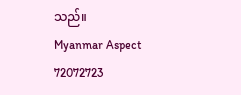သည်။
Myanmar Aspect
72072723